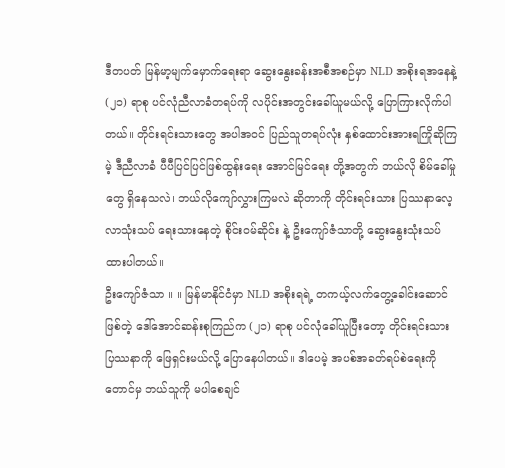ဒီတပတ် မြန်မာ့မျက်မှောက်ရေးရာ ဆွေးနွေးခန်းအစီအစဉ်မှာ NLD အစိုးရအနေနဲ့ (၂၁) ရာစု ပင်လုံညီလာခံတရပ်ကို လပိုင်းအတွင်းခေါ်ယူမယ်လို့ ပြောကြားလိုက်ပါတယ်။ တိုင်းရင်းသားတွေ အပါအဝင် ပြည်သူတရပ်လုံး နှစ်ထောင်းအားရကြိုဆိုကြမဲ့ ဒီညီလာခံ ပီပီပြင်ပြင်ဖြစ်ထွန်းရေး အောင်မြင်ရေး တို့အတွက် ဘယ်လို စိမ်ခေါ်မှုတွေ ရှိနေသလဲ၊ ဘယ်လိုကျော်လွှားကြမလဲ ဆိုတာကို တိုင်းရင်းသား ပြဿနာလေ့လာသုံးသပ် ရေးသားနေတဲ့ စိုင်းဝမ်ဆိုင်း နဲ့ ဦးကျော်ဇံသာတို့ ဆွေးနွေးသုံးသပ်ထားပါတယ်။
ဦးကျော်ဇံသာ ။ ။ မြန်မာနိုင်ငံမှာ NLD အစိုးရရဲ့ တကယ့်လက်တွေ့ခေါင်းဆောင်ဖြစ်တဲ့ ဒေါ်အောင်ဆန်းစုကြည်က (၂၁) ရာစု ပင်လုံခေါ်ယူပြီးတော့ တိုင်းရင်းသားပြဿနာကို ဖြေရှင်းမယ်လို့ ပြောနေပါတယ်။ ဒါပေမဲ့ အပစ်အခတ်ရပ်စဲရေးကိုတောင်မှ ဘယ်သူကို မပါစေချင်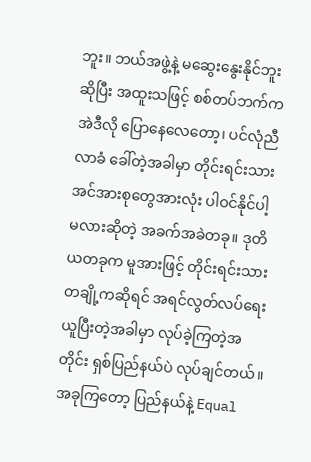ဘူး။ ဘယ်အဖွဲ့နဲ့ မဆွေးနွေးနိုင်ဘူးဆိုပြီး အထူးသဖြင့် စစ်တပ်ဘက်က အဲဒီလို ပြောနေလေတော့၊ ပင်လုံညီလာခံ ခေါ်တဲ့အခါမှာ တိုင်းရင်းသားအင်အားစုတွေအားလုံး ပါဝင်နိုင်ပါ့မလားဆိုတဲ့ အခက်အခဲတခု။ ဒုတိယတခုက မူအားဖြင့် တိုင်းရင်းသားတချို့ကဆိုရင် အရင်လွတ်လပ်ရေးယူပြီးတဲ့အခါမှာ လုပ်ခဲ့ကြတဲ့အတိုင်း ရှစ်ပြည်နယ်ပဲ လုပ်ချင်တယ်။ အခုကြတော့ ပြည်နယ်နဲ့ Equal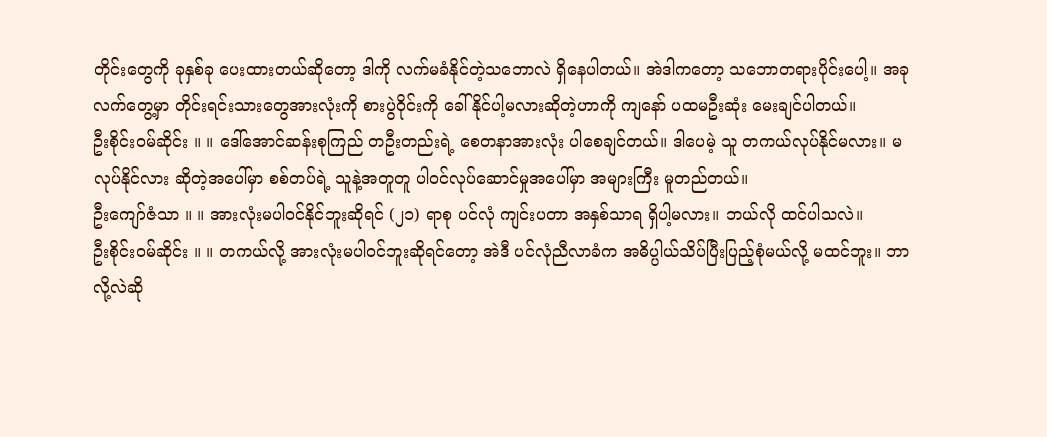တိုင်းတွေကို ခုနှစ်ခု ပေးထားတယ်ဆိုတော့ ဒါကို လက်မခံနိုင်တဲ့သဘောလဲ ရှိနေပါတယ်။ အဲဒါကတော့ သဘောတရားပိုင်းပေါ့။ အခုလက်တွေ့မှာ တိုင်းရင်းသားတွေအားလုံးကို စားပွဲဝိုင်းကို ခေါ်နိုင်ပါ့မလားဆိုတဲ့ဟာကို ကျနော် ပထမဦးဆုံး မေးချင်ပါတယ်။
ဦးစိုင်းဝမ်ဆိုင်း ။ ။ ဒေါ်အောင်ဆန်းစုကြည် တဦးတည်းရဲ့ စေတနာအားလုံး ပါစေချင်တယ်။ ဒါပေမဲ့ သူ တကယ်လုပ်နိုင်မလား။ မလုပ်နိုင်လား ဆိုတဲ့အပေါ်မှာ စစ်တပ်ရဲ့ သူနဲ့အတူတူ ပါဝင်လုပ်ဆောင်မှုအပေါ်မှာ အများကြီး မူတည်တယ်။
ဦးကျော်ဇံသာ ။ ။ အားလုံးမပါဝင်နိုင်ဘူးဆိုရင် (၂၁) ရာစု ပင်လုံ ကျင်းပတာ အနှစ်သာရ ရှိပါ့မလား။ ဘယ်လို ထင်ပါသလဲ။
ဦးစိုင်းဝမ်ဆိုင်း ။ ။ တကယ်လို့ အားလုံးမပါဝင်ဘူးဆိုရင်တော့ အဲဒီ ပင်လုံညီလာခံက အဓိပ္ပါယ်သိပ်ပြီးပြည့်စုံမယ်လို့ မထင်ဘူး။ ဘာလို့လဲဆို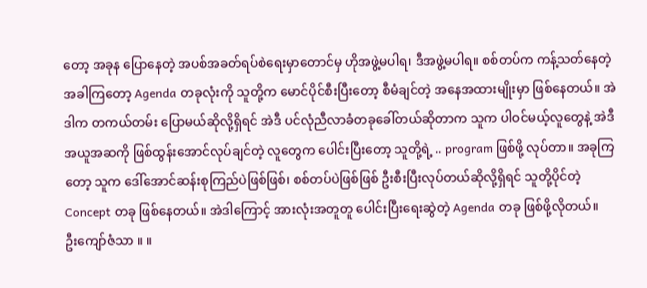တော့ အခုန ပြောနေတဲ့ အပစ်အခတ်ရပ်စဲရေးမှာတောင်မှ ဟိုအဖွဲ့မပါရ၊ ဒီအဖွဲ့မပါရ။ စစ်တပ်က ကန့်သတ်နေတဲ့အခါကြတော့ Agenda တခုလုံးကို သူတို့က မောင်ပိုင်စီးပြီးတော့ စီမံချင်တဲ့ အနေအထားမျိုးမှာ ဖြစ်နေတယ်။ အဲဒါက တကယ်တမ်း ပြောမယ်ဆိုလို့ရှိရင် အဲဒီ ပင်လုံညီလာခံတခုခေါ်တယ်ဆိုတာက သူက ပါဝင်မယ့်လူတွေနဲ့ အဲဒီအယူအဆကို ဖြစ်ထွန်းအောင်လုပ်ချင်တဲ့ လူတွေက ပေါင်းပြီးတော့ သူတို့ရဲ့ .. program ဖြစ်ဖို့ လုပ်တာ။ အခုကြတော့ သူက ဒေါ်အောင်ဆန်းစုကြည်ပဲဖြစ်ဖြစ်၊ စစ်တပ်ပဲဖြစ်ဖြစ် ဦးစီးပြီးလုပ်တယ်ဆိုလို့ရှိရင် သူတို့ပိုင်တဲ့ Concept တခု ဖြစ်နေတယ်။ အဲဒါကြောင့် အားလုံးအတူတူ ပေါင်းပြီးရေးဆွဲတဲ့ Agenda တခု ဖြစ်ဖို့လိုတယ်။
ဦးကျော်ဇံသာ ။ ။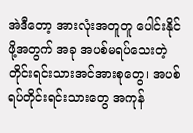အဲဒီတော့ အားလုံးအတူတူ ပေါင်းနိုင်ဖို့အတွက် အခု အပစ်မရပ်သေးတဲ့ တိုင်းရင်းသားအင်အားစုတွေ၊ အပစ်ရပ်တိုင်းရင်းသားတွေ အကုန်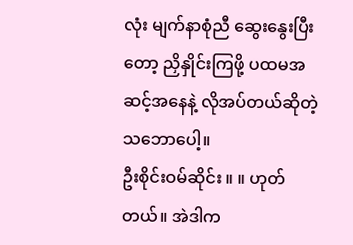လုံး မျက်နာစုံညီ ဆွေးနွေးပြီးတော့ ညှိနှိုင်းကြဖို့ ပထမအဆင့်အနေနဲ့ လိုအပ်တယ်ဆိုတဲ့ သဘောပေါ့။
ဦးစိုင်းဝမ်ဆိုင်း ။ ။ ဟုတ်တယ်။ အဲဒါက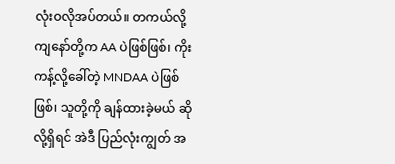လုံးဝလိုအပ်တယ်။ တကယ်လို့ ကျနော်တို့က AA ပဲဖြစ်ဖြစ်၊ ကိုးကန့်လို့ခေါ်တဲ့ MNDAA ပဲဖြစ်ဖြစ်၊ သူတို့ကို ချန်ထားခဲ့မယ် ဆိုလို့ရှိရင် အဲဒီ ပြည်လုံးကျွတ် အ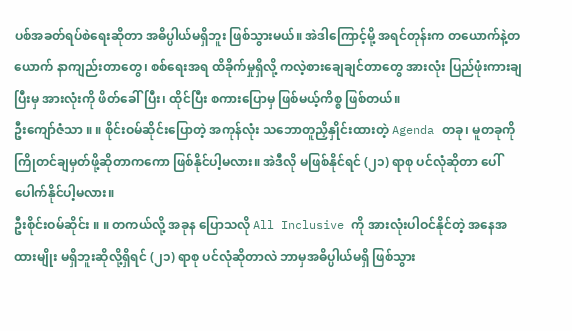ပစ်အခတ်ရပ်စဲရေးဆိုတာ အဓိပ္ပါယ်မရှိဘူး ဖြစ်သွားမယ်။ အဲဒါကြောင့်မို့ အရင်တုန်းက တယောက်နဲ့တယောက် နာကျည်းတာတွေ၊ စစ်ရေးအရ ထိခိုက်မှုရှိလို့ ကလဲ့စားချေချင်တာတွေ အားလုံး ပြည်ဖုံးကားချပြီးမှ အားလုံးကို ဖိတ်ခေါ်ပြီး၊ ထိုင်ပြီး စကားပြောမှ ဖြစ်မယ့်ကိစ္စ ဖြစ်တယ်။
ဦးကျော်ဇံသာ ။ ။ စိုင်းဝမ်ဆိုင်းပြောတဲ့ အကုန်လုံး သဘောတူညှိနှိုင်းထားတဲ့ Agenda တခု၊ မူတခုကို ကြိုတင်ချမှတ်ဖို့ဆိုတာကကော ဖြစ်နိုင်ပါ့မလား။ အဲဒီလို မဖြစ်နိုင်ရင် (၂၁) ရာစု ပင်လုံဆိုတာ ပေါ်ပေါက်နိုင်ပါ့မလား။
ဦးစိုင်းဝမ်ဆိုင်း ။ ။ တကယ်လို့ အခုန ပြောသလို All Inclusive ကို အားလုံးပါဝင်နိုင်တဲ့ အနေအထားမျိုး မရှိဘူးဆိုလို့ရှိရင် (၂၁) ရာစု ပင်လုံဆိုတာလဲ ဘာမှအဓိပ္ပါယ်မရှိ ဖြစ်သွား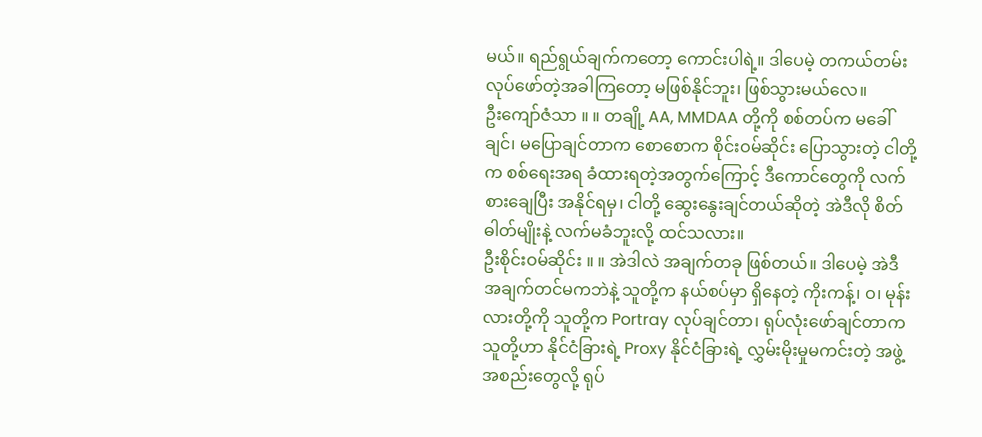မယ်။ ရည်ရွယ်ချက်ကတော့ ကောင်းပါရဲ့။ ဒါပေမဲ့ တကယ်တမ်း လုပ်ဖော်တဲ့အခါကြတော့ မဖြစ်နိုင်ဘူး၊ ဖြစ်သွားမယ်လေ။
ဦးကျော်ဇံသာ ။ ။ တချို့ AA, MMDAA တို့ကို စစ်တပ်က မခေါ်ချင်၊ မပြောချင်တာက စောစောက စိုင်းဝမ်ဆိုင်း ပြောသွားတဲ့ ငါတို့က စစ်ရေးအရ ခံထားရတဲ့အတွက်ကြောင့် ဒီကောင်တွေကို လက်စားချေပြီး အနိုင်ရမှ၊ ငါတို့ ဆွေးနွေးချင်တယ်ဆိုတဲ့ အဲဒီလို စိတ်ဓါတ်မျိုးနဲ့ လက်မခံဘူးလို့ ထင်သလား။
ဦးစိုင်းဝမ်ဆိုင်း ။ ။ အဲဒါလဲ အချက်တခု ဖြစ်တယ်။ ဒါပေမဲ့ အဲဒီအချက်တင်မကဘဲနဲ့ သူတို့က နယ်စပ်မှာ ရှိနေတဲ့ ကိုးကန့်၊ ဝ၊ မုန်းလားတို့ကို သူတို့က Portray လုပ်ချင်တာ၊ ရုပ်လုံးဖော်ချင်တာက သူတို့ဟာ နိုင်ငံခြားရဲ့ Proxy နိုင်ငံခြားရဲ့ လွှမ်းမိုးမှုမကင်းတဲ့ အဖွဲ့အစည်းတွေလို့ ရုပ်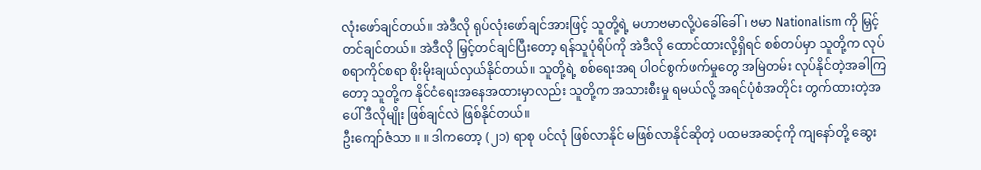လုံးဖော်ချင်တယ်။ အဲဒီလို ရုပ်လုံးဖော်ချင်အားဖြင့် သူတို့ရဲ့ မဟာဗမာလို့ပဲခေါ်ခေါ်၊ ဗမာ Nationalism ကို မြှင့်တင်ချင်တယ်။ အဲဒီလို မြှင့်တင်ချင်ပြီးတော့ ရန်သူပုံရိပ်ကို အဲဒီလို ထောင်ထားလို့ရှိရင် စစ်တပ်မှာ သူတို့က လုပ်စရာကိုင်စရာ စိုးမိုးချယ်လှယ်နိုင်တယ်။ သူတို့ရဲ့ စစ်ရေးအရ ပါဝင်စွက်ဖက်မှုတွေ အမြဲတမ်း လုပ်နိုင်တဲ့အခါကြတော့ သူတို့က နိုင်ငံရေးအနေအထားမှာလည်း သူတို့က အသားစီးမှု ရမယ်လို့ အရင်ပုံစံအတိုင်း တွက်ထားတဲ့အပေါ် ဒီလိုမျိုး ဖြစ်ချင်လဲ ဖြစ်နိုင်တယ်။
ဦးကျော်ဇံသာ ။ ။ ဒါကတော့ (၂၁) ရာစု ပင်လုံ ဖြစ်လာနိုင် မဖြစ်လာနိုင်ဆိုတဲ့ ပထမအဆင့်ကို ကျနော်တို့ ဆွေး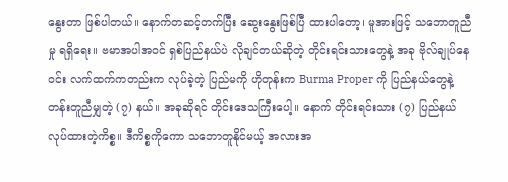နွေးတာ ဖြစ်ပါတယ်။ နောက်တဆင့်တက်ပြီး ဆွေးနွေးဖြစ်ပြီ ထားပါတော့၊ မူအားဖြင့် သဘောတူညီမှု ရရှိရေး။ ဗမာအပါအဝင် ရှစ်ပြည်နယ်ပဲ လိုချင်တယ်ဆိုတဲ့ တိုင်းရင်းသားတွေနဲ့ အခု ဗိုလ်ချုပ်နေဝင်း လက်ထက်ကတည်းက လုပ်ခဲ့တဲ့ ပြည်မကို ဟိုတုန်းက Burma Proper ကို ပြည်နယ်တွေနဲ့ တန်းတူညီမျှတဲ့ (၇) နယ်။ အခုဆိုရင် တိုင်းဒေသကြီးပေါ့။ နောက် တိုင်းရင်းသား (၇) ပြည်နယ် လုပ်ထားတဲ့ကိစ္စ။ ဒီကိစ္စကိုကော သဘောတူနိုင်မယ့် အလားအ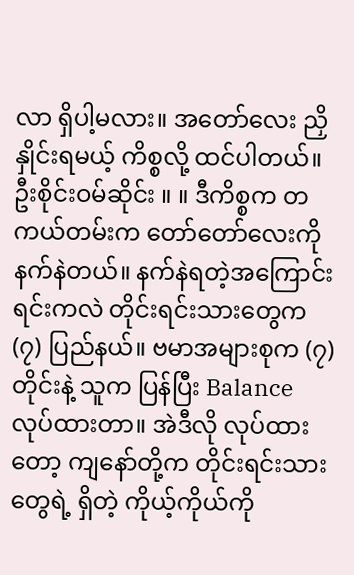လာ ရှိပါ့မလား။ အတော်လေး ညှိနှိုင်းရမယ့် ကိစ္စလို့ ထင်ပါတယ်။
ဦးစိုင်းဝမ်ဆိုင်း ။ ။ ဒီကိစ္စက တကယ်တမ်းက တော်တော်လေးကို နက်နဲတယ်။ နက်နဲရတဲ့အကြောင်းရင်းကလဲ တိုင်းရင်းသားတွေက (၇) ပြည်နယ်။ ဗမာအများစုက (၇) တိုင်းနဲ့ သူက ပြန်ပြီး Balance လုပ်ထားတာ။ အဲဒီလို လုပ်ထားတော့ ကျနော်တို့က တိုင်းရင်းသားတွေရဲ့ ရှိတဲ့ ကိုယ့်ကိုယ်ကို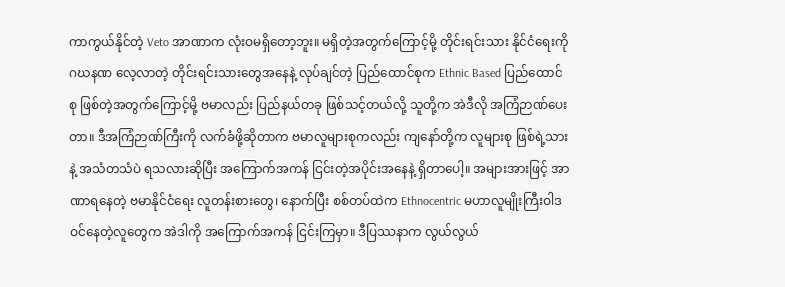ကာကွယ်နိုင်တဲ့ Veto အာဏာက လုံးဝမရှိတော့ဘူး။ မရှိတဲ့အတွက်ကြောင့်မို့ တိုင်းရင်းသား နိုင်ငံရေးကို ဂဃနဏ လေ့လာတဲ့ တိုင်းရင်းသားတွေအနေနဲ့ လုပ်ချင်တဲ့ ပြည်ထောင်စုက Ethnic Based ပြည်ထောင်စု ဖြစ်တဲ့အတွက်ကြောင့်မို့ ဗမာလည်း ပြည်နယ်တခု ဖြစ်သင့်တယ်လို့ သူတို့က အဲဒီလို အကြံဉာဏ်ပေးတာ။ ဒီအကြံဉာဏ်ကြီးကို လက်ခံဖို့ဆိုတာက ဗမာလူများစုကလည်း ကျနော်တို့က လူများစု ဖြစ်ရဲ့သားနဲ့ အသံတသံပဲ ရသလားဆိုပြီး အကြောက်အကန် ငြင်းတဲ့အပိုင်းအနေနဲ့ ရှိတာပေါ့။ အများအားဖြင့် အာဏာရနေတဲ့ ဗမာနိုင်ငံရေး လူတန်းစားတွေ၊ နောက်ပြီး စစ်တပ်ထဲက Ethnocentric မဟာလူမျိုးကြီးဝါဒ ဝင်နေတဲ့လူတွေက အဲဒါကို အကြောက်အကန် ငြင်းကြမှာ။ ဒီပြဿနာက လွယ်လွယ်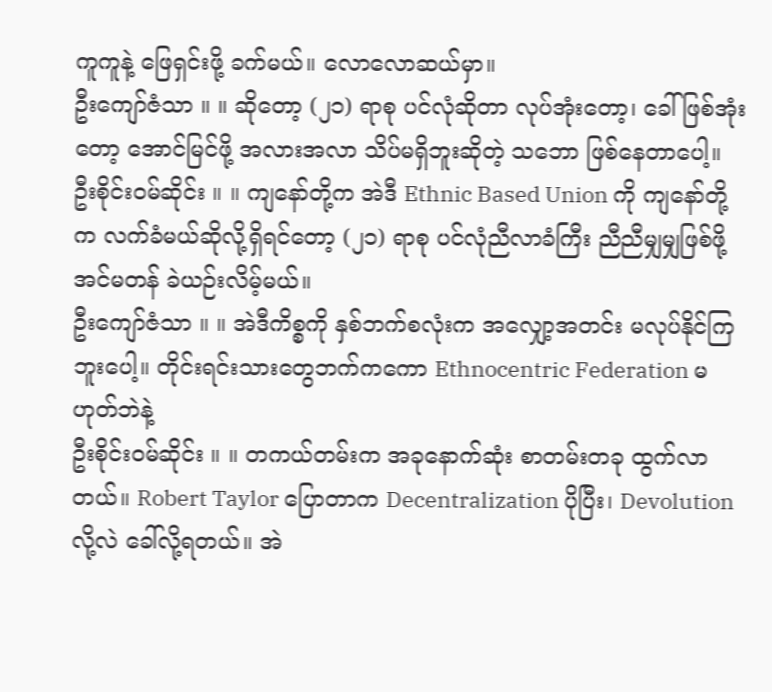ကူကူနဲ့ ဖြေရှင်းဖို့ ခက်မယ်။ လောလောဆယ်မှာ။
ဦးကျော်ဇံသာ ။ ။ ဆိုတော့ (၂၁) ရာစု ပင်လုံဆိုတာ လုပ်အုံးတော့၊ ခေါ်ဖြစ်အုံးတော့ အောင်မြင်ဖို့ အလားအလာ သိပ်မရှိဘူးဆိုတဲ့ သဘော ဖြစ်နေတာပေါ့။
ဦးစိုင်းဝမ်ဆိုင်း ။ ။ ကျနော်တို့က အဲဒီ Ethnic Based Union ကို ကျနော်တို့က လက်ခံမယ်ဆိုလို့ရှိရင်တော့ (၂၁) ရာစု ပင်လုံညီလာခံကြီး ညီညီမျှမျှဖြစ်ဖို့ အင်မတန် ခဲယဉ်းလိမ့်မယ်။
ဦးကျော်ဇံသာ ။ ။ အဲဒီကိစ္စကို နှစ်ဘက်စလုံးက အလျှော့အတင်း မလုပ်နိုင်ကြဘူးပေါ့။ တိုင်းရင်းသားတွေဘက်ကကော Ethnocentric Federation မဟုတ်ဘဲနဲ့
ဦးစိုင်းဝမ်ဆိုင်း ။ ။ တကယ်တမ်းက အခုနောက်ဆုံး စာတမ်းတခု ထွက်လာတယ်။ Robert Taylor ပြောတာက Decentralization ပိုပြီး၊ Devolution လို့လဲ ခေါ်လို့ရတယ်။ အဲ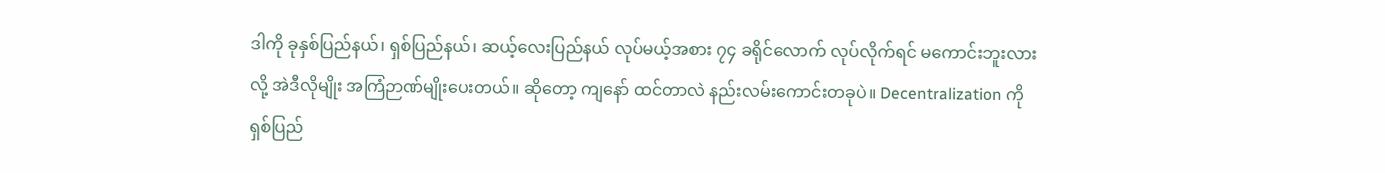ဒါကို ခုနှစ်ပြည်နယ်၊ ရှစ်ပြည်နယ်၊ ဆယ့်လေးပြည်နယ် လုပ်မယ့်အစား ၇၄ ခရိုင်လောက် လုပ်လိုက်ရင် မကောင်းဘူးလားလို့ အဲဒီလိုမျိုး အကြံဉာဏ်မျိုးပေးတယ်။ ဆိုတော့ ကျနော် ထင်တာလဲ နည်းလမ်းကောင်းတခုပဲ။ Decentralization ကို ရှစ်ပြည်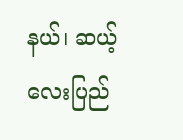နယ်၊ ဆယ့်လေးပြည်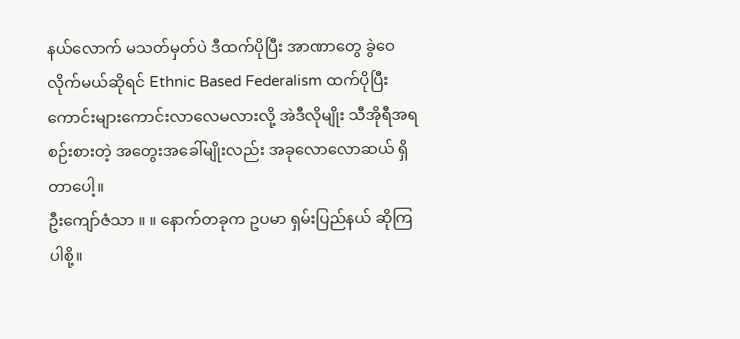နယ်လောက် မသတ်မှတ်ပဲ ဒီထက်ပိုပြီး အာဏာတွေ ခွဲဝေလိုက်မယ်ဆိုရင် Ethnic Based Federalism ထက်ပိုပြီး ကောင်းများကောင်းလာလေမလားလို့ အဲဒီလိုမျိုး သီအိုရီအရ စဉ်းစားတဲ့ အတွေးအခေါ်မျိုးလည်း အခုလောလောဆယ် ရှိတာပေါ့။
ဦးကျော်ဇံသာ ။ ။ နောက်တခုက ဥပမာ ရှမ်းပြည်နယ် ဆိုကြပါစို့။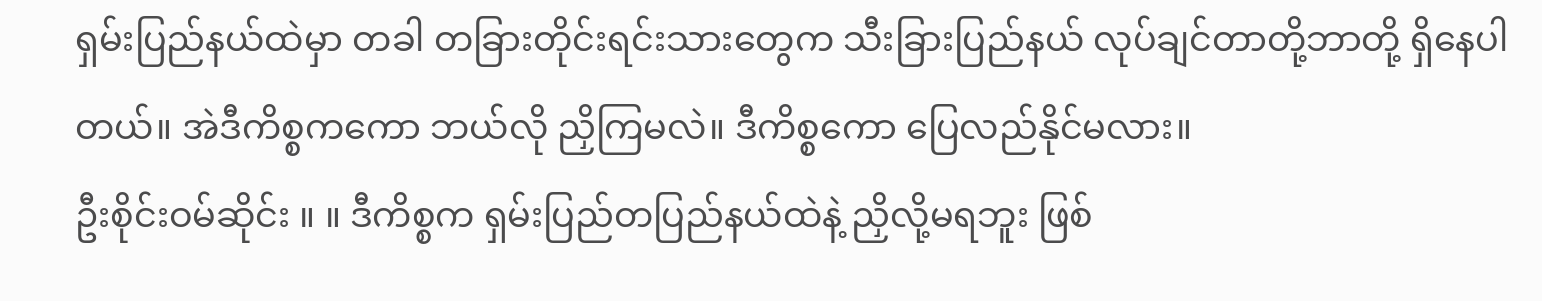ရှမ်းပြည်နယ်ထဲမှာ တခါ တခြားတိုင်းရင်းသားတွေက သီးခြားပြည်နယ် လုပ်ချင်တာတို့ဘာတို့ ရှိနေပါတယ်။ အဲဒီကိစ္စကကော ဘယ်လို ညှိကြမလဲ။ ဒီကိစ္စကော ပြေလည်နိုင်မလား။
ဦးစိုင်းဝမ်ဆိုင်း ။ ။ ဒီကိစ္စက ရှမ်းပြည်တပြည်နယ်ထဲနဲ့ ညှိလို့မရဘူး ဖြစ်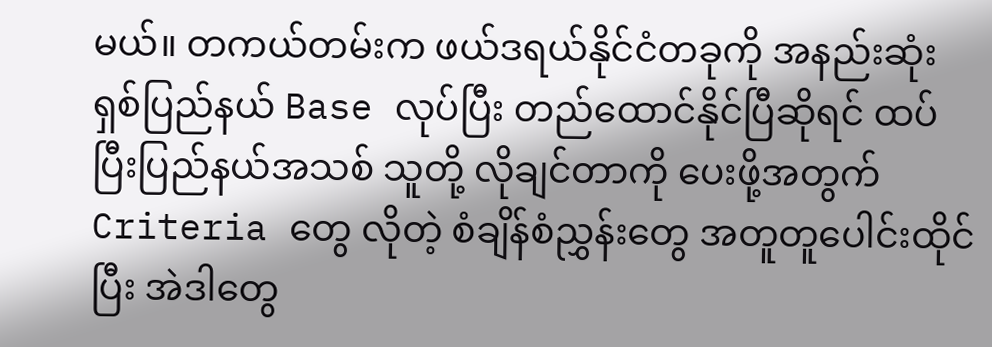မယ်။ တကယ်တမ်းက ဖယ်ဒရယ်နိုင်ငံတခုကို အနည်းဆုံး ရှစ်ပြည်နယ် Base လုပ်ပြီး တည်ထောင်နိုင်ပြီဆိုရင် ထပ်ပြီးပြည်နယ်အသစ် သူတို့ လိုချင်တာကို ပေးဖို့အတွက် Criteria တွေ လိုတဲ့ စံချိန်စံညွှန်းတွေ အတူတူပေါင်းထိုင်ပြီး အဲဒါတွေ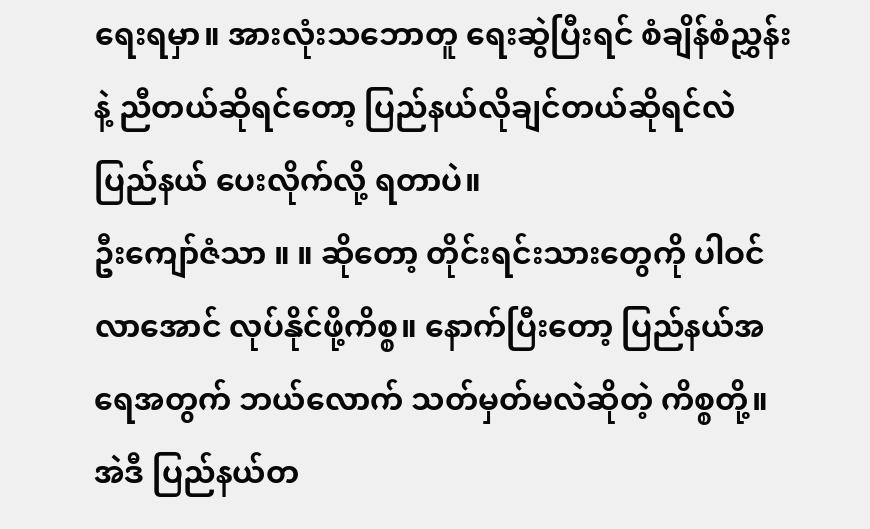ရေးရမှာ။ အားလုံးသဘောတူ ရေးဆွဲပြီးရင် စံချိန်စံညွှန်းနဲ့ ညီတယ်ဆိုရင်တော့ ပြည်နယ်လိုချင်တယ်ဆိုရင်လဲ ပြည်နယ် ပေးလိုက်လို့ ရတာပဲ။
ဦးကျော်ဇံသာ ။ ။ ဆိုတော့ တိုင်းရင်းသားတွေကို ပါဝင်လာအောင် လုပ်နိုင်ဖို့ကိစ္စ။ နောက်ပြီးတော့ ပြည်နယ်အရေအတွက် ဘယ်လောက် သတ်မှတ်မလဲဆိုတဲ့ ကိစ္စတို့။ အဲဒီ ပြည်နယ်တ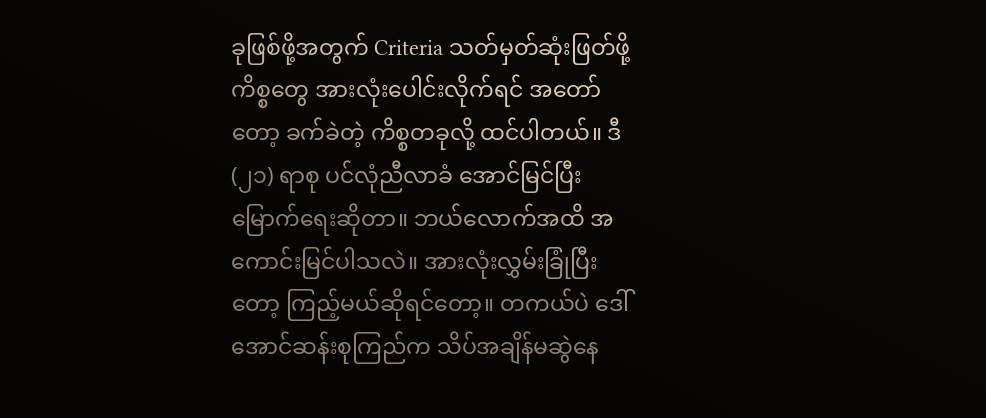ခုဖြစ်ဖို့အတွက် Criteria သတ်မှတ်ဆုံးဖြတ်ဖို့ကိစ္စတွေ အားလုံးပေါင်းလိုက်ရင် အတော်တော့ ခက်ခဲတဲ့ ကိစ္စတခုလို့ ထင်ပါတယ်။ ဒီ (၂၁) ရာစု ပင်လုံညီလာခံ အောင်မြင်ပြီးမြောက်ရေးဆိုတာ။ ဘယ်လောက်အထိ အကောင်းမြင်ပါသလဲ။ အားလုံးလွှမ်းခြုံပြီးတော့ ကြည့်မယ်ဆိုရင်တော့။ တကယ်ပဲ ဒေါ်အောင်ဆန်းစုကြည်က သိပ်အချိန်မဆွဲနေ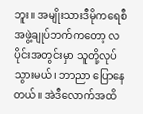ဘူး။ အမျိုးသားဒီမိုကရေစီအဖွဲ့ချုပ်ဘက်ကတော့ လပိုင်းအတွင်းမှာ သူတို့လုပ်သွားမယ်၊ ဘာညာ ပြောနေတယ်။ အဲဒီလောက်အထိ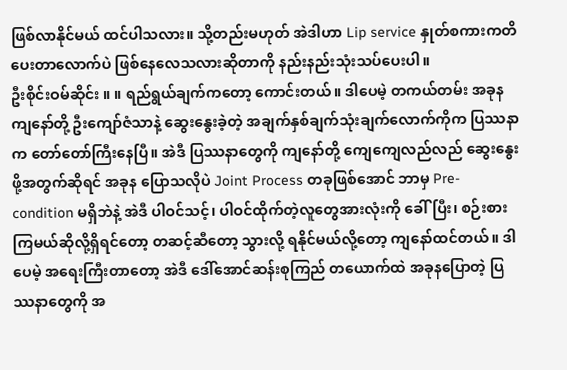ဖြစ်လာနိုင်မယ် ထင်ပါသလား။ သို့တည်းမဟုတ် အဲဒါဟာ Lip service နှုတ်စကားကတိပေးတာလောက်ပဲ ဖြစ်နေလေသလားဆိုတာကို နည်းနည်းသုံးသပ်ပေးပါ။
ဦးစိုင်းဝမ်ဆိုင်း ။ ။ ရည်ရွယ်ချက်ကတော့ ကောင်းတယ်။ ဒါပေမဲ့ တကယ်တမ်း အခုန ကျနော်တို့ ဦးကျော်ဇံသာနဲ့ ဆွေးနွေးခဲ့တဲ့ အချက်နှစ်ချက်သုံးချက်လောက်ကိုက ပြဿနာက တော်တော်ကြီးနေပြီ။ အဲဒီ ပြဿနာတွေကို ကျနော်တို့ ကျေကျေလည်လည် ဆွေးနွေးဖို့အတွက်ဆိုရင် အခုန ပြောသလိုပဲ Joint Process တခုဖြစ်အောင် ဘာမှ Pre-condition မရှိဘဲနဲ့ အဲဒီ ပါဝင်သင့်၊ ပါဝင်ထိုက်တဲ့လူတွေအားလုံးကို ခေါ်ပြီး၊ စဉ်းစားကြမယ်ဆိုလို့ရှိရင်တော့ တဆင့်ဆီတော့ သွားလို့ ရနိုင်မယ်လို့တော့ ကျနော်ထင်တယ်။ ဒါပေမဲ့ အရေးကြီးတာတော့ အဲဒီ ဒေါ်အောင်ဆန်းစုကြည် တယောက်ထဲ အခုနပြောတဲ့ ပြဿနာတွေကို အ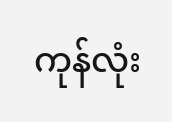ကုန်လုံး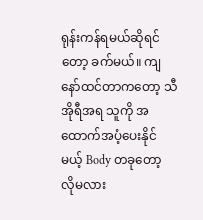ရုန်းကန်ရမယ်ဆိုရင်တော့ ခက်မယ်။ ကျနော်ထင်တာကတော့ သီအိုရီအရ သူကို အထောက်အပံ့ပေးနိုင်မယ့် Body တခုတော့ လိုမလား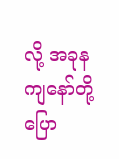လို့ အခုန ကျနော်တို့ပြော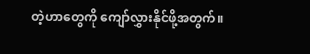တဲ့ဟာတွေကို ကျော်လွှားနိုင်ဖို့အတွက်။